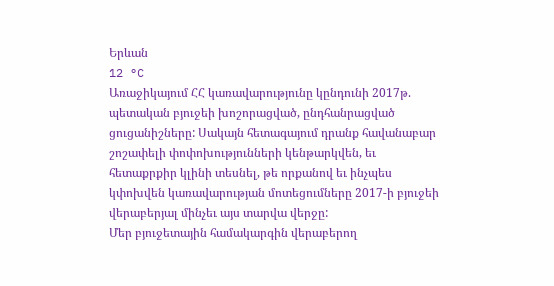Երևան
12 °C
Առաջիկայում ՀՀ կառավարությունը կընդունի 2017թ. պետական բյուջեի խոշորացված, ընդհանրացված ցուցանիշները: Սակայն հետագայում դրանք հավանաբար շոշափելի փոփոխությունների կենթարկվեն, եւ հետաքրքիր կլինի տեսնել, թե որքանով եւ ինչպես կփոխվեն կառավարության մոտեցումները 2017-ի բյուջեի վերաբերյալ մինչեւ այս տարվա վերջը:
Մեր բյուջետային համակարգին վերաբերող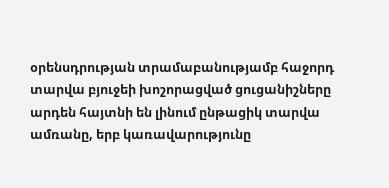օրենսդրության տրամաբանությամբ հաջորդ տարվա բյուջեի խոշորացված ցուցանիշները արդեն հայտնի են լինում ընթացիկ տարվա ամռանը, երբ կառավարությունը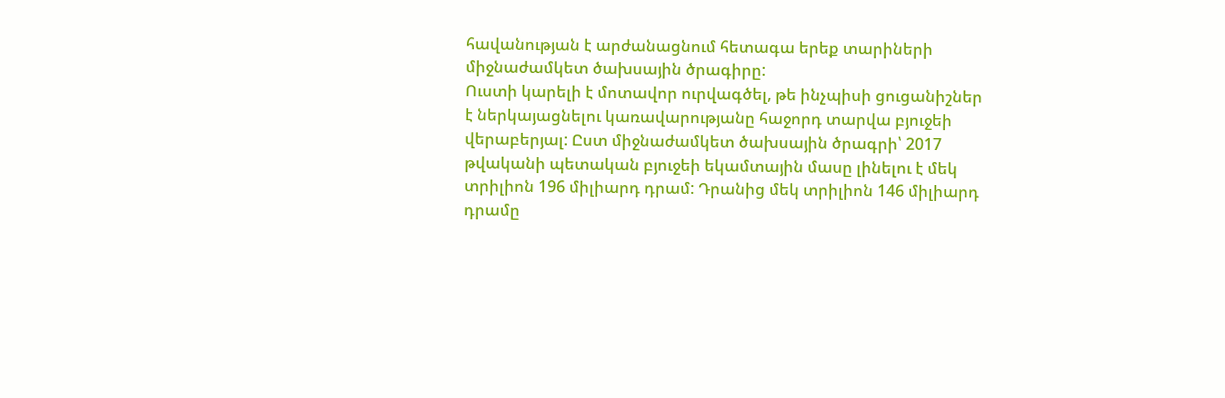հավանության է արժանացնում հետագա երեք տարիների միջնաժամկետ ծախսային ծրագիրը:
Ուստի կարելի է մոտավոր ուրվագծել, թե ինչպիսի ցուցանիշներ է ներկայացնելու կառավարությանը հաջորդ տարվա բյուջեի վերաբերյալ: Ըստ միջնաժամկետ ծախսային ծրագրի՝ 2017 թվականի պետական բյուջեի եկամտային մասը լինելու է մեկ տրիլիոն 196 միլիարդ դրամ: Դրանից մեկ տրիլիոն 146 միլիարդ դրամը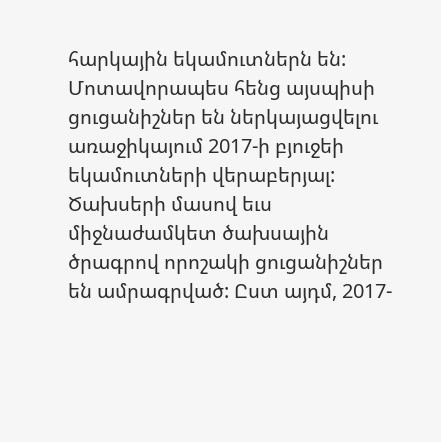հարկային եկամուտներն են: Մոտավորապես հենց այսպիսի ցուցանիշներ են ներկայացվելու առաջիկայում 2017-ի բյուջեի եկամուտների վերաբերյալ: Ծախսերի մասով եւս միջնաժամկետ ծախսային ծրագրով որոշակի ցուցանիշներ են ամրագրված: Ըստ այդմ, 2017-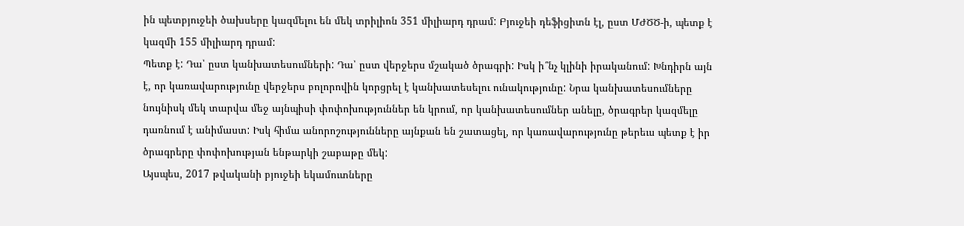ին պետբյուջեի ծախսերը կազմելու են մեկ տրիլիոն 351 միլիարդ դրամ: Բյուջեի դեֆիցիտն էլ, ըստ ՄԺԾԾ-ի, պետք է կազմի 155 միլիարդ դրամ:
Պետք է: Դա՝ ըստ կանխատեսումների: Դա՝ ըստ վերջերս մշակած ծրագրի: Իսկ ի՞նչ կլինի իրականում: Խնդիրն այն է, որ կառավարությունը վերջերս բոլորովին կորցրել է կանխատեսելու ունակությունը: Նրա կանխատեսումները նույնիսկ մեկ տարվա մեջ այնպիսի փոփոխություններ են կրում, որ կանխատեսումներ անելը, ծրագրեր կազմելը դառնում է անիմաստ: Իսկ հիմա անորոշությունները այնքան են շատացել, որ կառավարությունը թերեւս պետք է իր ծրագրերը փոփոխության ենթարկի շաբաթը մեկ:
Այսպես, 2017 թվականի բյուջեի եկամուտները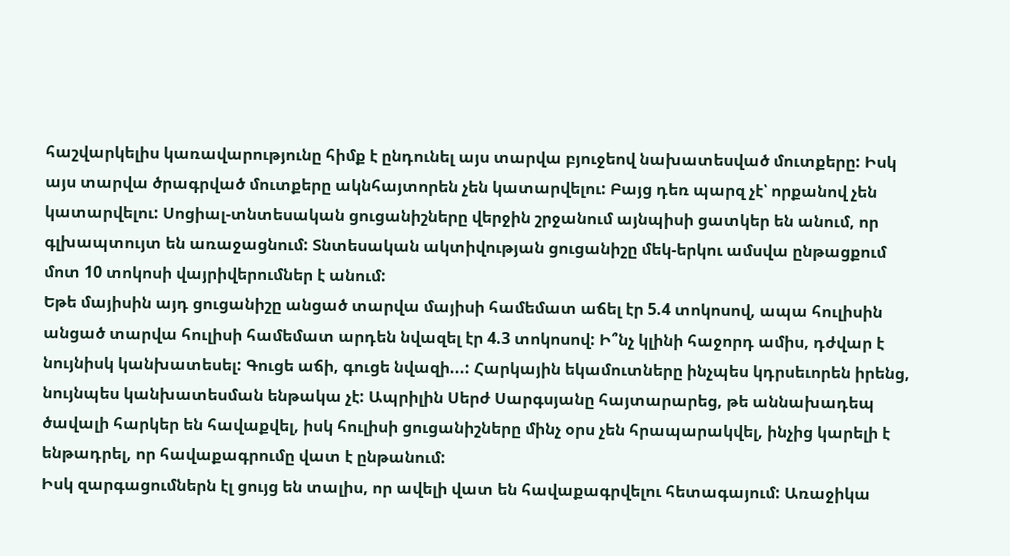հաշվարկելիս կառավարությունը հիմք է ընդունել այս տարվա բյուջեով նախատեսված մուտքերը: Իսկ այս տարվա ծրագրված մուտքերը ակնհայտորեն չեն կատարվելու: Բայց դեռ պարզ չէ՝ որքանով չեն կատարվելու: Սոցիալ-տնտեսական ցուցանիշները վերջին շրջանում այնպիսի ցատկեր են անում, որ գլխապտույտ են առաջացնում: Տնտեսական ակտիվության ցուցանիշը մեկ-երկու ամսվա ընթացքում մոտ 10 տոկոսի վայրիվերումներ է անում:
Եթե մայիսին այդ ցուցանիշը անցած տարվա մայիսի համեմատ աճել էր 5.4 տոկոսով, ապա հուլիսին անցած տարվա հուլիսի համեմատ արդեն նվազել էր 4.3 տոկոսով: Ի՞նչ կլինի հաջորդ ամիս, դժվար է նույնիսկ կանխատեսել: Գուցե աճի, գուցե նվազի...: Հարկային եկամուտները ինչպես կդրսեւորեն իրենց, նույնպես կանխատեսման ենթակա չէ: Ապրիլին Սերժ Սարգսյանը հայտարարեց, թե աննախադեպ ծավալի հարկեր են հավաքվել, իսկ հուլիսի ցուցանիշները մինչ օրս չեն հրապարակվել, ինչից կարելի է ենթադրել, որ հավաքագրումը վատ է ընթանում:
Իսկ զարգացումներն էլ ցույց են տալիս, որ ավելի վատ են հավաքագրվելու հետագայում: Առաջիկա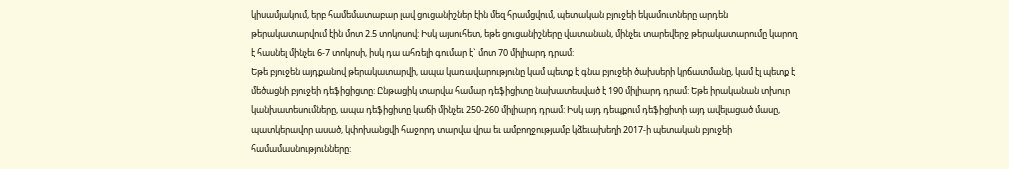կիսամյակում, երբ համեմատաբար լավ ցուցանիշներ էին մեզ հրամցվում, պետական բյուջեի եկամուտները արդեն թերակատարվում էին մոտ 2.5 տոկոսով: Իսկ այսուհետ, եթե ցուցանիշները վատանան, մինչեւ տարեվերջ թերակատարումը կարող է հասնել մինչեւ 6-7 տոկոսի, իսկ դա ահռելի գումար է` մոտ 70 միլիարդ դրամ:
Եթե բյուջեն այդքանով թերակատարվի, ապա կառավարությունը կամ պետք է գնա բյուջեի ծախսերի կրճատմանը, կամ էլ պետք է մեծացնի բյուջեի դեֆիցիցտը: Ընթացիկ տարվա համար դեֆիցիտը նախատեսված է 190 միլիարդ դրամ: Եթե իրականան տխուր կանխատեսումները, ապա դեֆիցիտը կաճի մինչեւ 250-260 միլիարդ դրամ: Իսկ այդ դեպքում դեֆիցիտի այդ ավելացած մասը, պատկերավոր ասած, կփոխանցվի հաջորդ տարվա վրա եւ ամբողջությամբ կձեւախեղի 2017-ի պետական բյուջեի համամասնությունները: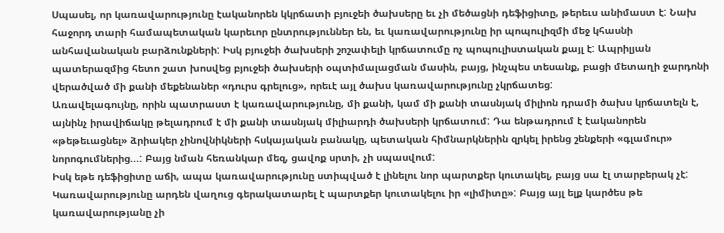Սպասել, որ կառավարությունը էականորեն կկրճատի բյուջեի ծախսերը եւ չի մեծացնի դեֆիցիտը, թերեւս անիմաստ է: Նախ հաջորդ տարի համապետական կարեւոր ընտրություններ են, եւ կառավարությունը իր պոպուլիզմի մեջ կհասնի անհավանական բարձունքների: Իսկ բյուջեի ծախսերի շոշափելի կրճատումը ոչ պոպուլիստական քայլ է: Ապրիլյան պատերազմից հետո շատ խոսվեց բյուջեի ծախսերի օպտիմալացման մասին, բայց, ինչպես տեսանք, բացի մետաղի ջարդոնի վերածված մի քանի մեքենաներ «դուրս գրելուց», որեւէ այլ ծախս կառավարությունը չկրճատեց:
Առավելագույնը, որին պատրաստ է կառավարությունը, մի քանի, կամ մի քանի տասնյակ միլիոն դրամի ծախս կրճատելն է, այնինչ իրավիճակը թելադրում է մի քանի տասնյակ միլիարդի ծախսերի կրճատում: Դա ենթադրում է էականորեն «թեթեւացնել» ձրիակեր չինովնիկների հսկայական բանակը, պետական հիմնարկներին զրկել իրենց շենքերի «գլամուր» նորոգումներից...: Բայց նման հեռանկար մեզ, ցավոք սրտի, չի սպասվում:
Իսկ եթե դեֆիցիտը աճի, ապա կառավարությունը ստիպված է լինելու նոր պարտքեր կուտակել, բայց սա էլ տարբերակ չէ: Կառավարությունը արդեն վաղուց գերակատարել է պարտքեր կուտակելու իր «լիմիտը»: Բայց այլ ելք կարծես թե կառավարությանը չի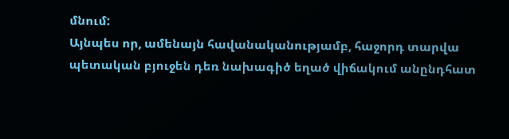մնում:
Այնպես որ, ամենայն հավանականությամբ, հաջորդ տարվա պետական բյուջեն դեռ նախագիծ եղած վիճակում անընդհատ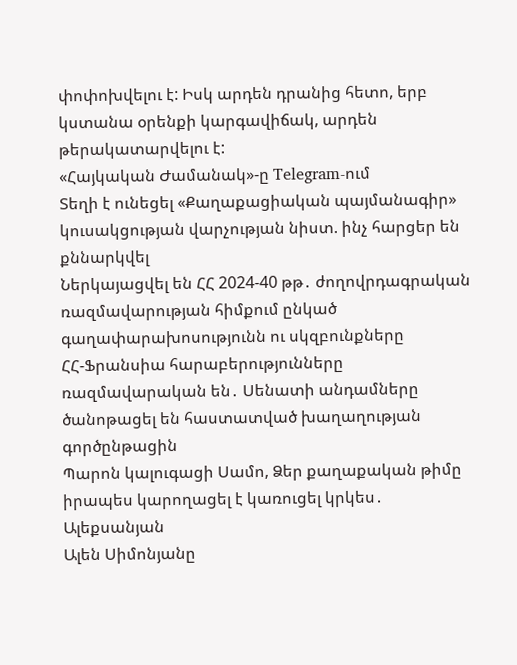փոփոխվելու է: Իսկ արդեն դրանից հետո, երբ կստանա օրենքի կարգավիճակ, արդեն թերակատարվելու է:
«Հայկական Ժամանակ»-ը Telegram-ում
Տեղի է ունեցել «Քաղաքացիական պայմանագիր» կուսակցության վարչության նիստ. ինչ հարցեր են քննարկվել
Ներկայացվել են ՀՀ 2024-40 թթ․ ժողովրդագրական ռազմավարության հիմքում ընկած գաղափարախոսությունն ու սկզբունքները
ՀՀ-Ֆրանսիա հարաբերությունները ռազմավարական են․ Սենատի անդամները ծանոթացել են հաստատված խաղաղության գործընթացին
Պարոն կալուգացի Սամո, Ձեր քաղաքական թիմը իրապես կարողացել է կառուցել կրկես․ Ալեքսանյան
Ալեն Սիմոնյանը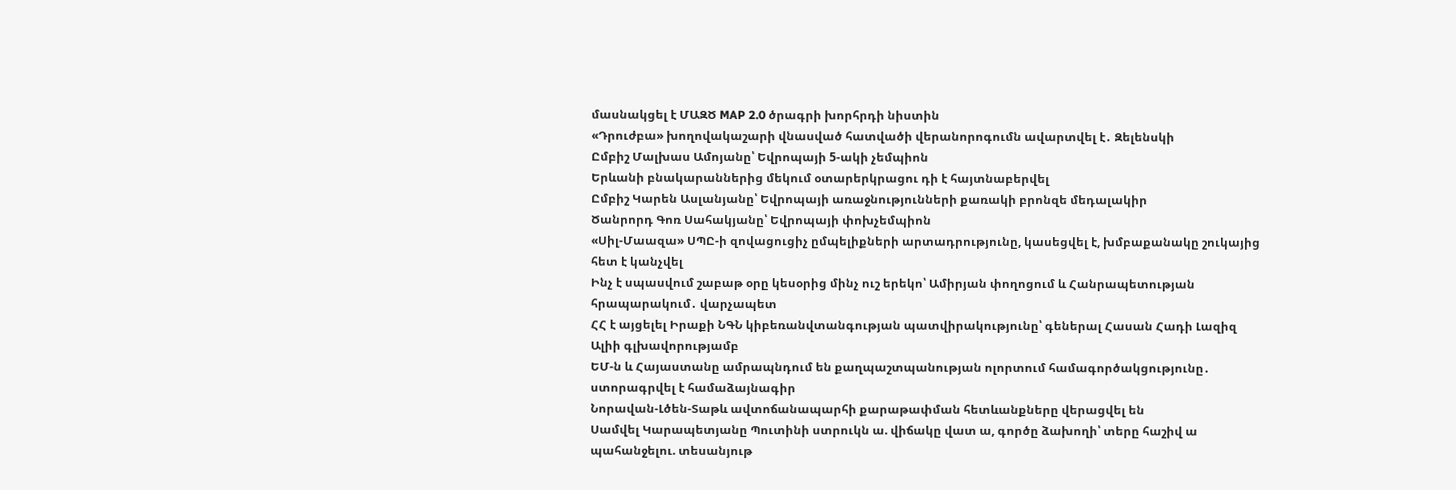մասնակցել է ՄԱԶԾ MAP 2.0 ծրագրի խորհրդի նիստին
«Դրուժբա» խողովակաշարի վնասված հատվածի վերանորոգումն ավարտվել է․ Զելենսկի
Ըմբիշ Մալխաս Ամոյանը՝ Եվրոպայի 5-ակի չեմպիոն
Երևանի բնակարաններից մեկում օտարերկրացու դի է հայտնաբերվել
Ըմբիշ Կարեն Ասլանյանը՝ Եվրոպայի առաջնությունների քառակի բրոնզե մեդալակիր
Ծանրորդ Գոռ Սահակյանը՝ Եվրոպայի փոխչեմպիոն
«Սիլ-Մաազա» ՍՊԸ-ի զովացուցիչ ըմպելիքների արտադրությունը, կասեցվել է, խմբաքանակը շուկայից հետ է կանչվել
Ինչ է սպասվում շաբաթ օրը կեսօրից մինչ ուշ երեկո՝ Ամիրյան փողոցում և Հանրապետության հրապարակում․ վարչապետ
ՀՀ է այցելել Իրաքի ՆԳՆ կիբեռանվտանգության պատվիրակությունը՝ գեներալ Հասան Հադի Լազիզ Ալիի գլխավորությամբ
ԵՄ-ն և Հայաստանը ամրապնդում են քաղպաշտպանության ոլորտում համագործակցությունը․ ստորագրվել է համաձայնագիր
Նորավան-Լծեն-Տաթև ավտոճանապարհի քարաթափման հետևանքները վերացվել են
Սամվել Կարապետյանը Պուտինի ստրուկն ա. վիճակը վատ ա, գործը ձախողի՝ տերը հաշիվ ա պահանջելու. տեսանյութ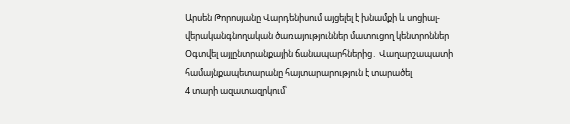Արսեն Թորոսյանը Վարդենիսում այցելել է խնամքի և սոցիալ-վերականգնողական ծառայություններ մատուցող կենտրոններ
Օգտվել այլընտրանքային ճանապարհներից․ Վաղարշապատի համայնքապետարանը հայտարարություն է տարածել
4 տարի ազատազրկում՝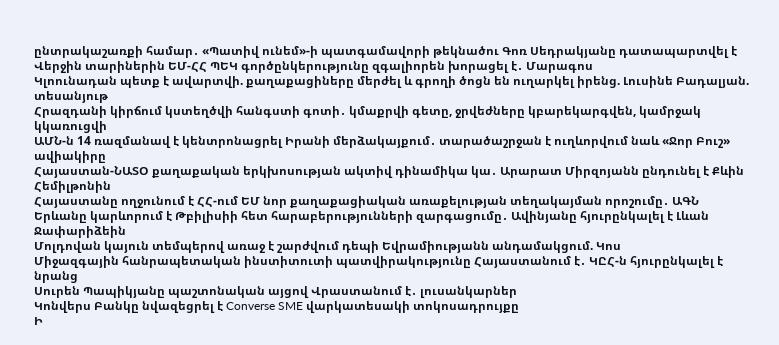ընտրակաշառքի համար․ «Պատիվ ունեմ»-ի պատգամավորի թեկնածու Գոռ Սեդրակյանը դատապարտվել է
Վերջին տարիներին ԵՄ-ՀՀ ՊԵԿ գործընկերությունը զգալիորեն խորացել է․ Մարագոս
Կլոունադան պետք է ավարտվի. քաղաքացիները մերժել և գրողի ծոցն են ուղարկել իրենց. Լուսինե Բադալյան. տեսանյութ
Հրազդանի կիրճում կստեղծվի հանգստի գոտի․ կմաքրվի գետը, ջրվեժները կբարեկարգվեն, կամրջակ կկառուցվի
ԱՄՆ-ն 14 ռազմանավ է կենտրոնացրել Իրանի մերձակայքում․ տարածաշրջան է ուղևորվում նաև «Ջոր Բուշ» ավիակիրը
Հայաստան-ՆԱՏՕ քաղաքական երկխոսության ակտիվ դինամիկա կա․ Արարատ Միրզոյանն ընդունել է Քևին Հեմիլթոնին
Հայաստանը ողջունում է ՀՀ-ում ԵՄ նոր քաղաքացիական առաքելության տեղակայման որոշումը․ ԱԳՆ
Երևանը կարևորում է Թբիլիսիի հետ հարաբերությունների զարգացումը․ Ավինյանը հյուրընկալել է Լևան Ջափարիձեին
Մոլդովան կայուն տեմպերով առաջ է շարժվում դեպի Եվրամիությանն անդամակցում. Կոս
Միջազգային հանրապետական ինստիտուտի պատվիրակությունը Հայաստանում է․ ԿԸՀ-ն հյուրընկալել է նրանց
Սուրեն Պապիկյանը պաշտոնական այցով Վրաստանում է․ լուսանկարներ
Կոնվերս Բանկը նվազեցրել է Converse SME վարկատեսակի տոկոսադրույքը
Ի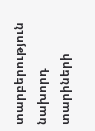տարբերություն նախորդ տարիների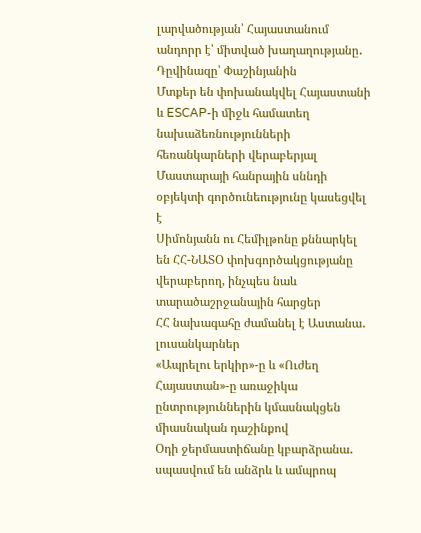լարվածության՝ Հայաստանում անդորր է՝ միտված խաղաղությանը․ Դըվինազը՝ Փաշինյանին
Մտքեր են փոխանակվել Հայաստանի և ESCAP-ի միջև համատեղ նախաձեռնությունների հեռանկարների վերաբերյալ
Մաստարայի հանրային սննդի օբյեկտի գործունեությունը կասեցվել է
Սիմոնյանն ու Հեմիլթոնը քննարկել են ՀՀ-ՆԱՏՕ փոխգործակցությանը վերաբերող, ինչպես նաև տարածաշրջանային հարցեր
ՀՀ նախագահը ժամանել է Աստանա․ լուսանկարներ
«Ապրելու երկիր»-ը և «Ուժեղ Հայաստան»-ը առաջիկա ընտրություններին կմասնակցեն միասնական դաշինքով
Օդի ջերմաստիճանը կբարձրանա․ սպասվում են անձրև և ամպրոպ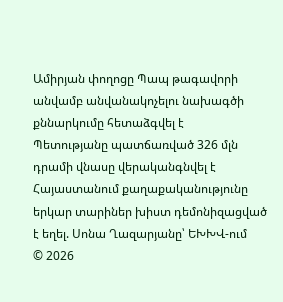Ամիրյան փողոցը Պապ թագավորի անվամբ անվանակոչելու նախագծի քննարկումը հետաձգվել է
Պետությանը պատճառված 326 մլն դրամի վնասը վերականգնվել է
Հայաստանում քաղաքականությունը երկար տարիներ խիստ դեմոնիզացված է եղել. Սոնա Ղազարյանը՝ ԵԽԽՎ-ում
© 2026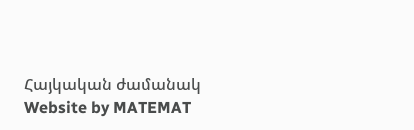Հայկական ժամանակ
Website by MATEMAT